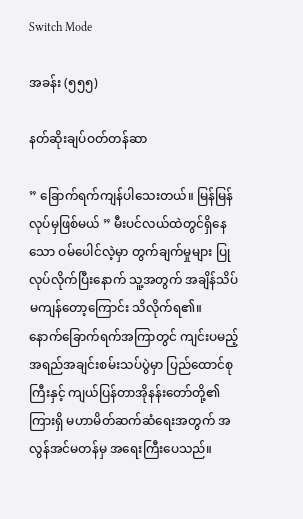Switch Mode

အခန်း (၅၅၅)

နတ်ဆိုးချပ်ဝတ်တန်ဆာ

” ခြောက်ရက်ကျန်ပါသေးတယ်။ မြန်မြန် လုပ်မှဖြစ်မယ် ” မီးပင်လယ်ထဲတွင်ရှိနေသော ဝမ်ပေါင်လဲ့မှာ တွက်ချက်မှုများ ပြုလုပ်လိုက်ပြီးနောက် သူ့အတွက် အချိန်သိပ်မကျန်တော့ကြောင်း သိလိုက်ရ၏။ နောက်‌ခြောက်ရက်အကြာတွင် ကျင်းပမည့် အရည်အချင်းစမ်းသပ်ပွဲမှာ ပြည်ထောင်စုကြီးနှင့် ကျယ်ပြန်တာအိုနန်းတော်တို့၏ ကြားရှိ မဟာမိတ်ဆက်ဆံရေးအတွက် အလွန်အင်မတန်မှ အရေးကြီးပေသည်။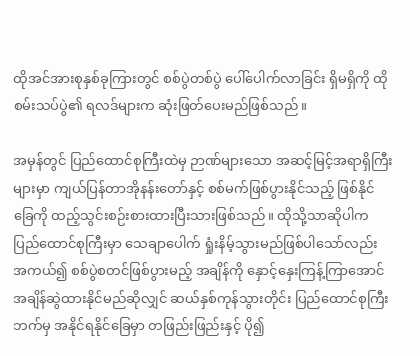ထိုအင်အားစုနှစ်ခုကြားတွင် စစ်ပွဲတစ်ပွဲ ပေါ်ပေါက်လာခြင်း ရှိမရှိကို ထိုစမ်းသပ်ပွဲ၏ ရလဒ်များက ဆုံးဖြတ်ပေးမည်ဖြစ်သည်။

အမှန်တွင် ပြည်‌ထောင်စုကြီးထဲမှ ဉာဏ်များသော အဆင့်မြင့်အရာရှိကြီးများမှာ ကျယ်ပြန်တာအိုနန်းတော်နှင့် စစ်မက်ဖြစ်ပွားနိုင်သည့် ဖြစ်နိုင်ခြေကို ထည့်သွင်းစဉ်းစားထားပြီးသားဖြစ်သည်။ ထိုသို့သာဆိုပါက ပြည်ထောင်စုကြီးမှာ သေချာပေါက် ရှုံးနိမ့်သွားမည်ဖြစ်ပါသော်လည်း အကယ်၍ စစ်ပွဲစတင်ဖြစ်ပွားမည့် အချိန်ကို နှောင့်နှေးကြန့်ကြာအောင် အချိန်ဆွဲထားနိုင်မည်ဆိုလျှင် ဆယ်နှစ်ကုန်သွားတိုင်း ပြည်ထောင်စုကြီးဘက်မှ အနိုင်ရနိုင်ခြေမှာ တဖြည်းဖြည်းနှင့် ပို၍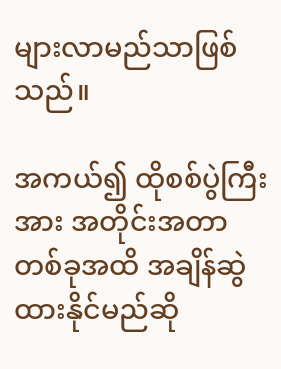များလာမည်သာဖြစ်သည်။

အကယ်၍ ထိုစစ်ပွဲကြီးအား အတိုင်းအတာတစ်ခုအထိ အချိန်ဆွဲထားနိုင်မည်ဆို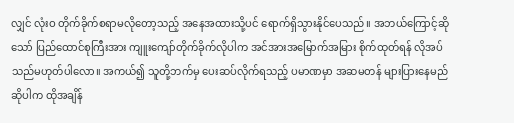လျှင် လုံးဝ တိုက်ခိုက်စရာမလိုတော့သည့် အနေအထားသို့ပင် ရောက်ရှိသွားနိုင်ပေသည်။ အဘယ်ကြောင့်ဆိုသော် ပြည်ထောင်စုကြီးအား ကျူးကျော်တိုက်ခိုက်လိုပါက အင်အားအမြောက်အမြား စိုက်ထုတ်ရန် လိုအပ်သည်မဟုတ်ပါလော။ အကယ်၍ သူတို့ဘက်မှ ပေးဆပ်လိုက်ရသည့် ပမာဏမှာ အဆမတန် များပြားနေမည်ဆိုပါက ထိုအချိန်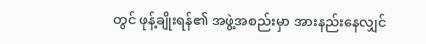တွင် ဖုန့်ချိုးရန်၏ အဖွဲ့အစည်းမှာ အားနည်းနေလျှင်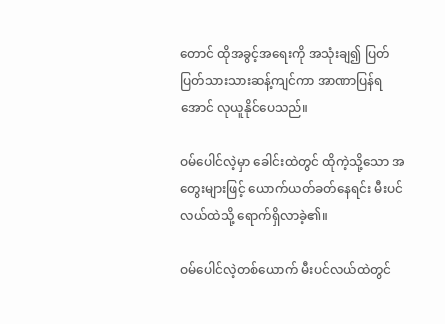တောင် ထိုအခွင့်အရေးကို အသုံးချ၍ ပြတ်ပြတ်သားသားဆန့်ကျင်ကာ အာဏာပြန်ရအောင် လုယူနိုင်ပေသည်။

ဝမ်ပေါင်လဲ့မှာ ခေါင်းထဲတွင် ထိုကဲ့သို့သော အတွေးများဖြင့် ယောက်ယတ်ခတ်နေရင်း မီးပင်လယ်ထဲသို့ ရောက်ရှိလာခဲ့၏။

ဝမ်ပေါင်လဲ့တစ်ယောက် မီးပင်လယ်ထဲတွင်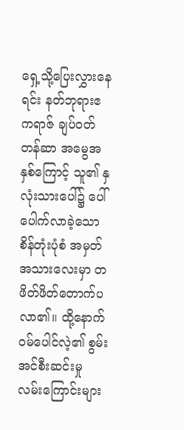ရှေ့သို့ပြေးလွှားနေရင်း နတ်ဘုရားဧကရာဇ် ချပ်ဝတ်တန်ဆာ အမွေအနှစ်ကြောင့် သူ၏ နှလုံးသားပေါ်၌ ပေါ်ပေါက်လာခဲ့သော စိန်တုံးပုံစံ အမှတ်အသားလေးမှာ တဖိတ်ဖိတ်တောက်ပလာ၏။ ထို့နောက် ဝမ်ပေါင်လဲ့၏ စွမ်းအင်စီးဆင်းမှု လမ်းကြောင်းများ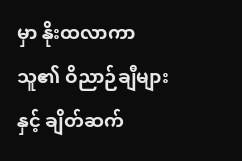မှာ နိုးထလာကာ သူ၏ ဝိညာဉ်ချီများနှင့် ချိတ်ဆက်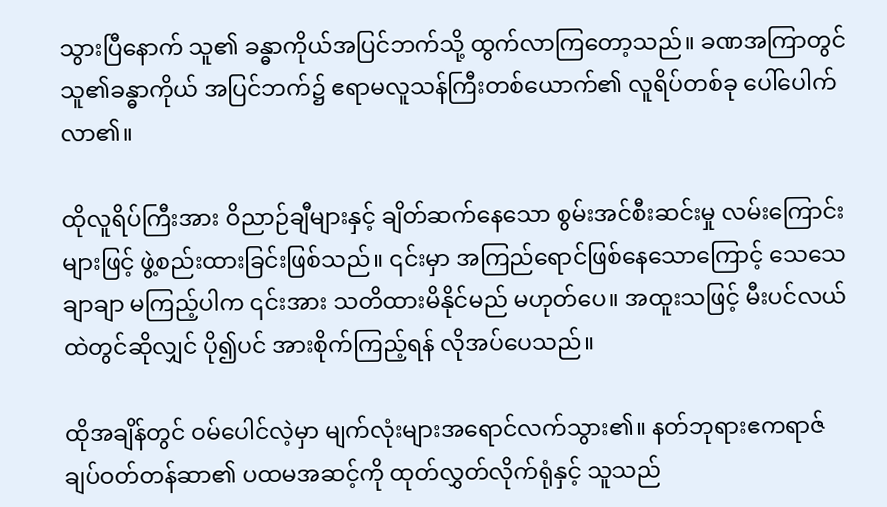သွားပြီနောက် သူ၏ ခန္ဓာကိုယ်အပြင်ဘက်သို့ ထွက်လာကြတော့သည်။ ခဏအကြာတွင် သူ၏ခန္ဓာကိုယ် အပြင်ဘက်၌ ဧရာမလူသန်ကြီးတစ်ယောက်၏ လူရိပ်တစ်ခု ပေါ်ပေါက်လာ၏။

ထိုလူရိပ်ကြီးအား ဝိညာဉ်ချီများနှင့် ချိတ်ဆက်နေသော စွမ်းအင်စီးဆင်းမှု လမ်းကြောင်းများဖြင့် ဖွဲ့စည်းထားခြင်းဖြစ်သည်။ ၎င်းမှာ အကြည်ရောင်ဖြစ်နေသောကြောင့် သေသေချာချာ မကြည့်ပါက ၎င်းအား သတိထားမိနိုင်မည် မဟုတ်ပေ။ အထူးသဖြင့် မီးပင်လယ်ထဲတွင်ဆိုလျှင် ပို၍ပင် အားစိုက်ကြည့်ရန် လိုအပ်ပေသည်။

ထိုအချိန်တွင် ဝမ်ပေါင်လဲ့မှာ မျက်လုံးများအရောင်လက်သွား၏။ နတ်ဘုရားဧကရာဇ် ချပ်ဝတ်တန်ဆာ၏ ပထမအဆင့်ကို ထုတ်လွှတ်လိုက်ရုံနှင့် သူသည်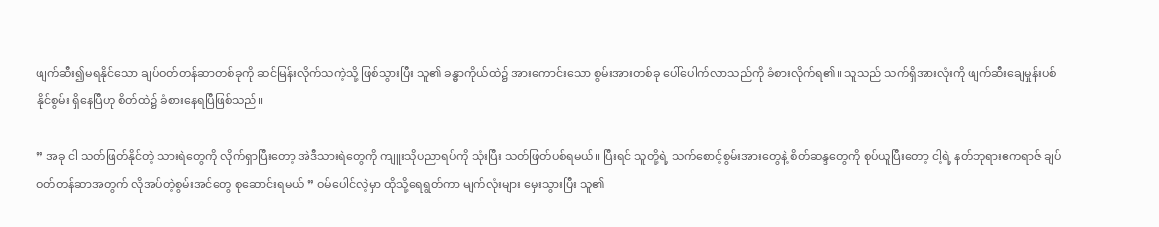ဖျက်ဆီး၍မရနိုင်သော ချပ်ဝတ်တန်ဆာတစ်ခုကို ဆင်မြန်းလိုက်သကဲ့သို့ ဖြစ်သွားပြီး သူ၏ ခန္ဓာကိုယ်ထဲ၌ အားကောင်းသော စွမ်းအားတစ်ခု ပေါ်ပေါက်လာသည်ကို ခံစားလိုက်ရ၏။ သူသည် သက်ရှိအားလုံးကို ဖျက်ဆီးချေမှုန်းပစ်နိုင်စွမ်း ရှိနေပြီဟု စိတ်ထဲ၌ ခံစားနေရပြီဖြစ်သည်။

” အခု ငါ သတ်ဖြတ်နိုင်တဲ့ သားရဲတွေကို လိုက်ရှာပြီးတော့ အဲဒီသားရဲတွေကို ကျူးသိုပညာရပ်ကို သုံးပြီး သတ်ဖြတ်ပစ်ရမယ်။ ပြီးရင် သူတို့ရဲ့ သက်စောင့်စွမ်းအားတွေနဲ့ စိတ်ဆန္ဒတွေကို စုပ်ယူပြီးတော့ ငါ့ရဲ့ နတ်ဘုရားဧကရာဇ် ချပ်ဝတ်တန်ဆာအတွက် လိုအပ်တဲ့စွမ်းအင်တွေ စုဆောင်းရမယ် ” ဝမ်ပေါင်လဲ့မှာ ထိုသို့ရေရွတ်ကာ မျက်လုံးများ မှေးသွားပြီး သူ၏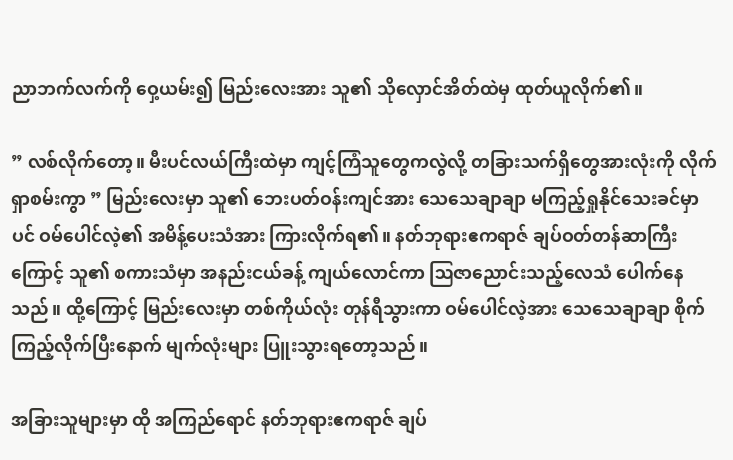ညာဘက်လက်ကို ဝှေ့ယမ်း‌၍ မြည်းလေးအား သူ၏ သိုလှောင်အိတ်ထဲမှ ထုတ်ယူလိုက်၏။

” လစ်လိုက်တော့။ မီးပင်လယ်ကြီးထဲမှာ ကျင့်ကြံသူတွေကလွဲလို့ တခြားသက်ရှိတွေအားလုံးကို လိုက်ရှာစမ်းကွာ ” မြည်းလေးမှာ သူ၏ ဘေးပတ်ဝန်းကျင်အား သေသေချာချာ မကြည့်ရှုနိုင်သေးခင်မှာပင် ဝမ်ပေါင်လဲ့၏ အမိန့်ပေးသံအား ကြားလိုက်ရ၏။ နတ်ဘုရားဧကရာဇ် ချပ်ဝတ်တန်ဆာကြီးကြောင့် သူ၏ စကားသံမှာ အနည်းငယ်ခန့် ကျယ်လောင်ကာ ဩဇာညောင်းသည့်လေသံ ပေါက်နေသည်။ ထို့ကြောင့် မြည်းလေးမှာ တစ်ကိုယ်လုံး တုန်ရီသွားကာ ဝမ်ပေါင်လဲ့အား သေသေချာချာ စိုက်ကြည့်လိုက်ပြီးနောက် မျက်လုံးများ ပြူးသွားရတော့သည်။

အခြားသူများမှာ ထို အကြည်ရောင် နတ်ဘုရားဧကရာဇ် ချပ်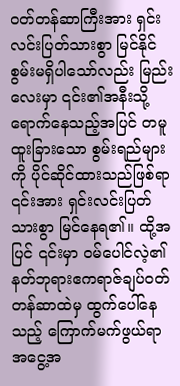ဝတ်တန်ဆာကြီးအား ရှင်းလင်းပြတ်သားစွာ မြင်နိုင်စွမ်းမရှိပါသော်လည်း မြည်းလေးမှာ ၎င်း၏အနီးသို့ ရောက်နေသည့်အပြင် တမူထူးခြားသော စွမ်းရည်များကို ပိုင်ဆိုင်ထားသည်ဖြစ်ရာ ၎င်းအား ရှင်းလင်းပြတ်သားစွာ မြင်နေရ၏။ ထို့အပြင် ၎င်းမှာ ဝမ်ပေါင်လဲ့၏ နတ်ဘုရားဧကရာဇ်ချပ်ဝတ်တန်ဆာထဲမှ ထွက်ပေါ်နေသည့် ကြောက်မက်ဖွယ်ရာ အငွေ့အ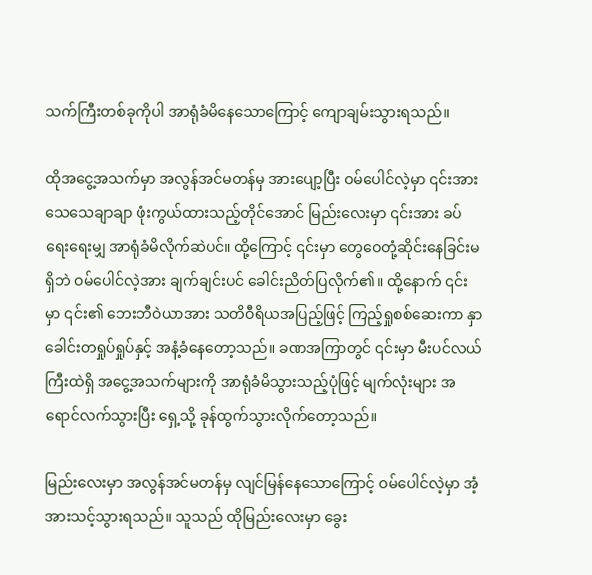သက်ကြီးတစ်ခုကိုပါ အာရုံခံမိနေသောကြောင့် ကျောချမ်းသွားရသည်။

ထိုအငွေ့အသက်မှာ အလွန်အင်မတန်မှ အားပျော့ပြီး ဝမ်ပေါင်လဲ့မှာ ၎င်းအား သေသေချာချာ ဖုံးကွယ်ထားသည့်တိုင်အောင် မြည်းလေးမှာ ၎င်းအား ခပ်ရေးရေးမျှ အာရုံခံမိလိုက်ဆဲပင်။ ထို့ကြောင့် ၎င်းမှာ တွေဝေတုံ့ဆိုင်းနေခြင်းမရှိဘဲ ဝမ်ပေါင်လဲ့အား ချက်ချင်းပင် ခေါင်းညိတ်ပြလိုက်၏။ ထို့နောက် ၎င်းမှာ ၎င်း၏ ဘေးဘီဝဲယာအား သတိဝီရိယအပြည့်ဖြင့် ကြည့်ရှုစစ်ဆေးကာ နှာခေါင်းတရှုပ်ရှုပ်နှင့် အနံ့ခံနေတော့သည်။ ခဏအကြာတွင် ၎င်းမှာ မီးပင်လယ်ကြီးထဲရှိ အငွေ့အသက်များကို အာရုံခံမိသွားသည့်ပုံဖြင့် မျက်လုံးများ အရောင်လက်သွားပြီး ရှေ့သို့ ခုန်ထွက်သွားလိုက်တော့သည်။

မြည်းလေးမှာ အလွန်အင်မတန်မှ လျင်မြန်နေသောကြောင့် ဝမ်ပေါင်လဲ့မှာ အံ့အားသင့်သွားရသည်။ သူသည် ထိုမြည်းလေးမှာ ခွေး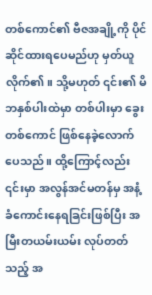တစ်ကောင်၏ ဗီဇအချို့ကို ပိုင်ဆိုင်ထားရပေမည်ဟု မှတ်ယူလိုက်၏။ သို့မဟုတ် ၎င်း၏ မိဘနှစ်ပါးထဲမှာ တစ်ပါးမှာ ခွေးတစ်ကောင် ဖြစ်နေခဲ့လောက်ပေသည်။ ထို့ကြောင့်လည်း ၎င်းမှာ အလွန်အင်မတန်မှ အနံ့ခံကောင်းနေရခြင်းဖြစ်ပြီး အမြီးတယမ်းယမ်း လုပ်တတ်သည့် အ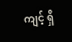ကျင့် ရှိ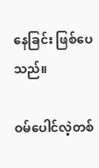နေခြင်း ဖြစ်ပေသည်။

ဝမ်ပေါင်လဲ့တစ်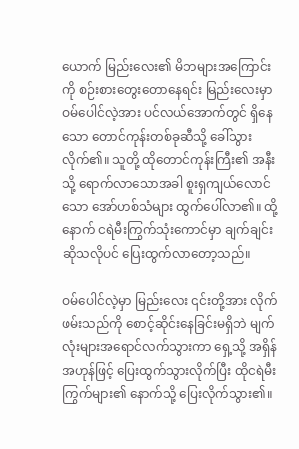ယောက် မြည်းလေး၏ မိဘများအကြောင်းကို စဉ်းစားတွေးတောနေရင်း မြည်းလေးမှာ ဝမ်ပေါင်လဲ့အား ပင်လယ်အောက်တွင် ရှိနေသော တောင်ကုန်းတစ်ခုဆီသို့ ခေါ်သွားလိုက်၏။ သူတို့ ထိုတောင်ကုန်းကြီး၏ အနီးသို့ ရောက်လာသောအခါ စူးရှကျယ်လောင်သော အော်ဟစ်သံများ ထွက်ပေါ်လာ၏။ ထို့နောက် ငရဲမီးကြွက်သုံးကောင်မှာ ချက်ချင်းဆိုသလိုပင် ပြေးထွက်လာတော့သည်။

ဝမ်ပေါင်လဲ့မှာ မြည်းလေး ၎င်းတို့အား လိုက်ဖမ်းသည်ကို စောင့်ဆိုင်းနေခြင်းမရှိဘဲ မျက်လုံးများအရောင်လက်သွားကာ ရှေ့သို့ အရှိန်အဟုန်ဖြင့် ပြေးထွက်သွားလိုက်ပြီး ထိုငရဲမီးကြွက်များ၏ နောက်သို့ ပြေးလိုက်သွား၏။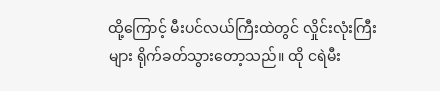ထို့ကြောင့် မီးပင်လယ်ကြီးထဲတွင် လှိုင်းလုံးကြီးများ ရိုက်ခတ်သွားတော့သည်။ ထို ငရဲမီး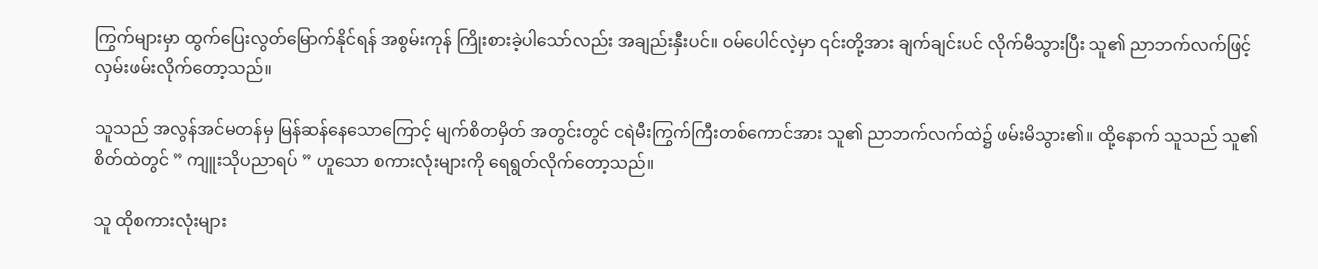ကြွက်များမှာ ထွက်ပြေးလွတ်မြောက်နိုင်ရန် အစွမ်းကုန် ကြိုးစားခဲ့ပါသော်လည်း အချည်းနှီးပင်။ ဝမ်ပေါင်လဲ့မှာ ၎င်းတို့အား ချက်ချင်းပင် လိုက်မီသွားပြီး သူ၏ ညာဘက်လက်ဖြင့် လှမ်းဖမ်းလိုက်တော့သည်။

သူသည် အလွန်အင်မတန်မှ မြန်ဆန်နေသောကြောင့် မျက်စိတမှိတ် အတွင်းတွင် ငရဲမီးကြွက်ကြီးတစ်ကောင်အား သူ၏ ညာဘက်လက်ထဲ၌ ဖမ်းမိသွား၏။ ထို့နောက် သူသည် သူ၏စိတ်ထဲတွင် ” ကျူးသိုပညာရပ် ” ဟူသော စကားလုံးများကို ရေရွတ်လိုက်တော့သည်။

သူ ထိုစကားလုံးများ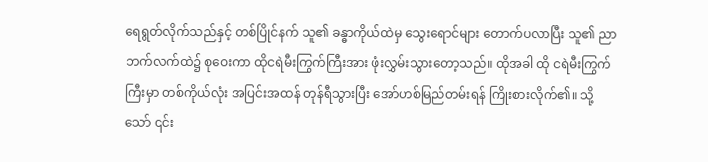ရေရွတ်လိုက်သည်နှင့် တစ်ပြိုင်နက် သူ၏ ခန္ဓာကိုယ်ထဲမှ သွေးရောင်များ တောက်ပလာပြီး သူ၏ ညာဘက်လက်ထဲ၌ စုဝေးကာ ထိုငရဲမီးကြွက်ကြီးအား ဖုံးလွှမ်းသွားတော့သည်။ ထိုအခါ ထို ငရဲမီးကြွက်ကြီးမှာ တစ်ကိုယ်လုံး အပြင်းအထန် တုန်ရီသွားပြီး အော်ဟစ်မြည်တမ်းရန် ကြိုးစားလိုက်၏။ သို့သော် ၎င်း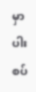မှာ ပါးစပ်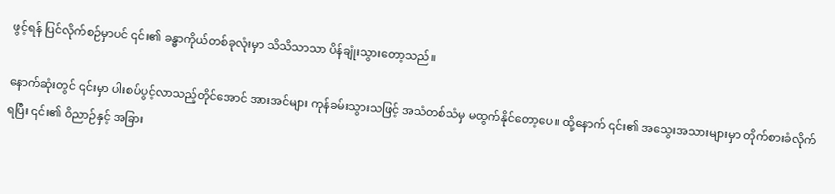ဖွင့်ရန် ပြင်လိုက်စဉ်မှာပင် ၎င်း၏ ခန္ဓာကိုယ်တစ်ခုလုံးမှာ သိသိသာသာ ပိန်ချုံးသွားတော့သည်။

နောက်ဆုံးတွင် ၎င်းမှာ ပါးစပ်ပွင့်လာသည့်တိုင်အောင် အားအင်များ ကုန်ခမ်းသွားသဖြင့် အသံတစ်သံမှ မထွက်နိုင်တော့ပေ။ ထို့နောက် ၎င်း၏ အသွေးအသားများမှာ တိုက်စားခံလိုက်ရပြီး ၎င်း၏ ဝိညာဉ်နှင့် အခြား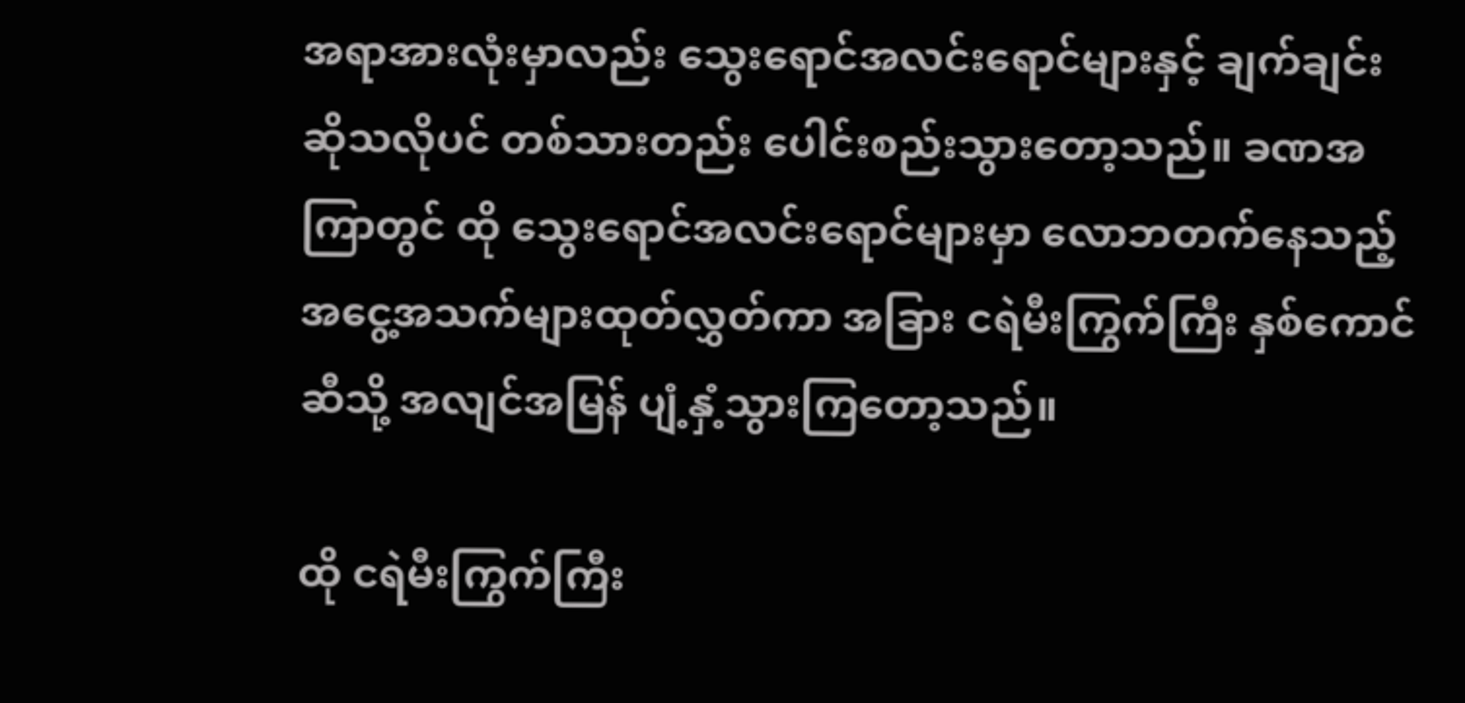အရာအားလုံးမှာလည်း သွေး‌ရောင်အလင်းရောင်များနှင့် ချက်ချင်းဆိုသလိုပင် တစ်သားတည်း ပေါင်းစည်းသွားတော့သည်။ ခဏအကြာတွင် ထို သွေးရောင်အလင်းရောင်များမှာ လောဘတက်နေသည့် အငွေ့အသက်များထုတ်လွှတ်ကာ အခြား ငရဲမီးကြွက်ကြီး နှစ်ကောင်ဆီသို့ အလျင်အမြန် ပျံ့နှံ့သွားကြတော့သည်။

ထို ငရဲမီးကြွက်ကြီး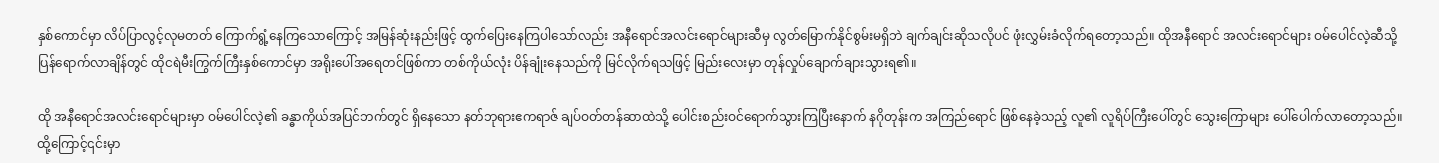နှစ်ကောင်မှာ လိပ်ပြာလွင့်လုမတတ် ကြောက်ရွံ့နေကြသောကြောင့် အမြန်ဆုံးနည်းဖြင့် ထွက်ပြေးနေကြပါသော်လည်း အနီရောင်အလင်းရောင်များဆီမှ လွတ်မြောက်နိုင်စွမ်းမရှိဘဲ ချက်ချင်းဆိုသလိုပင် ဖုံးလွှမ်းခံလိုက်ရတော့သည်။ ထိုအနီရောင် အလင်းရောင်များ ဝမ်ပေါင်လဲ့ဆီသို့ ပြန်ရောက်လာချိန်တွင် ထိုငရဲမီးကြွက်ကြီးနှစ်ကောင်မှာ အရိုးပေါ်အရေတင်ဖြစ်ကာ တစ်ကိုယ်လုံး ပိန်ချုံးနေသည်ကို မြင်လိုက်ရသဖြင့် မြည်းလေးမှာ တုန်လှုပ်ချောက်ချားသွားရ၏။

ထို အနီရောင်အလင်းရောင်များမှာ ဝမ်ပေါင်လဲ့၏ ခန္ဓာကိုယ်အပြင်ဘက်တွင် ရှိနေသော နတ်ဘုရားဧကရာဇ် ချပ်ဝတ်တန်ဆာထဲသို့ ပေါင်းစည်းဝင်ရောက်သွားကြပြီးနောက် နဂိုတုန်းက အကြည်ရောင် ဖြစ်နေခဲ့သည့် လူ၏ လူရိပ်ကြီးပေါ်တွင် သွေးကြောများ ပေါ်ပေါက်လာတော့သည်။ ထို့ကြောင့်၎င်းမှာ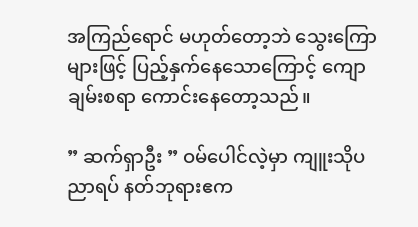အကြည်ရောင် မဟုတ်တော့ဘဲ သွေးကြောများဖြင့် ပြည့်နှက်နေသောကြောင့် ကျောချမ်းစရာ ကောင်းနေတော့သည်။

” ဆက်ရှာဦး ” ဝမ်ပေါင်လဲ့မှာ ကျူးသိုပညာရပ် နတ်ဘုရားဧက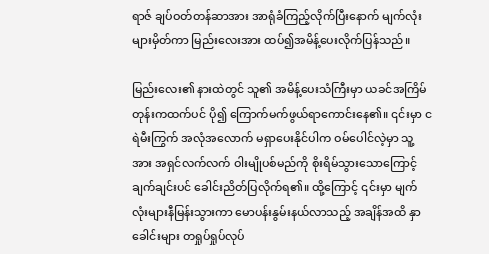ရာဇ် ချပ်ဝတ်တန်ဆာအား အာရုံခံကြည့်လိုက်ပြီးနောက် မျက်လုံးများမှိတ်ကာ မြည်းလေးအား ထပ်၍အမိန့်ပေးလိုက်ပြန်သည်။

မြည်းလေး၏ နားထဲတွင် သူ၏ အမိန့်ပေးသံကြီးမှာ ယခင်အကြိမ်တုန်းကထက်ပင် ပို၍ ကြောက်မက်ဖွယ်ရာကောင်းနေ၏။ ၎င်းမှာ ငရဲမီးကြွက် အလုံအလောက် မရှာပေးနိုင်ပါက ဝမ်ပေါင်လဲ့မှာ သူ့အား အရှင်လက်လက် ဝါးမျိုပစ်မည်ကို စိုးရိမ်သွားသောကြောင့် ချက်ချင်းပင် ခေါင်းညိတ်ပြလိုက်ရ၏။ ထို့ကြောင့် ၎င်းမှာ မျက်လုံးများနီမြန်းသွားကာ မောပန်းနွမ်းနယ်လာသည့် အချိန်အထိ နှာခေါင်းများ တရှုပ်ရှုပ်လုပ်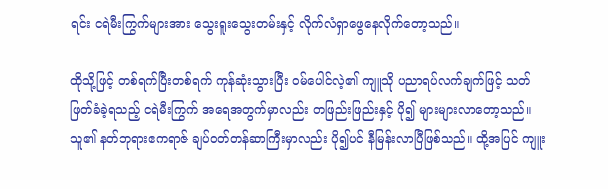ရင်း ငရဲမီးကြွက်များအား သွေးရူးသွေးတမ်းနှင့် လိုက်လံရှာဖွေနေလိုက်တော့သည်။

ထိုသို့ဖြင့် တစ်ရက်ပြီးတစ်ရက် ကုန်ဆုံးသွားပြီး ဝမ်ပေါင်လဲ့၏ ကျူသို ပညာရပ်လက်ချက်ဖြင့် သတ်ဖြတ်ခံခဲ့ရသည့် ငရဲမီးကြွက် အရေအတွက်မှာလည်း တဖြည်းဖြည်းနှင့် ပို၍ များများလာတော့သည်။ သူ၏ နတ်ဘုရားဧကရာဇ် ချပ်ဝတ်တန်ဆာကြီးမှာလည်း ပို၍ပင် နီမြန်းလာပြီဖြစ်သည်။ ထို့အပြင် ကျူး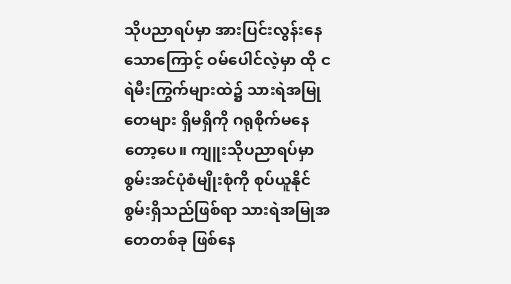သိုပညာရပ်မှာ အားပြင်းလွန်းနေသောကြောင့် ဝမ်ပေါင်လဲ့မှာ ထို ငရဲမီးကြွက်များထဲ၌ သားရဲအမြုတေများ ရှိမရှိကို ဂရုစိုက်မနေတော့ပေ။ ကျူးသိုပညာရပ်မှာ စွမ်းအင်ပုံစံမျိုးစုံကို စုပ်ယူနိုင်စွမ်းရှိသည်ဖြစ်ရာ သားရဲအမြုအတေတစ်ခု ဖြစ်နေ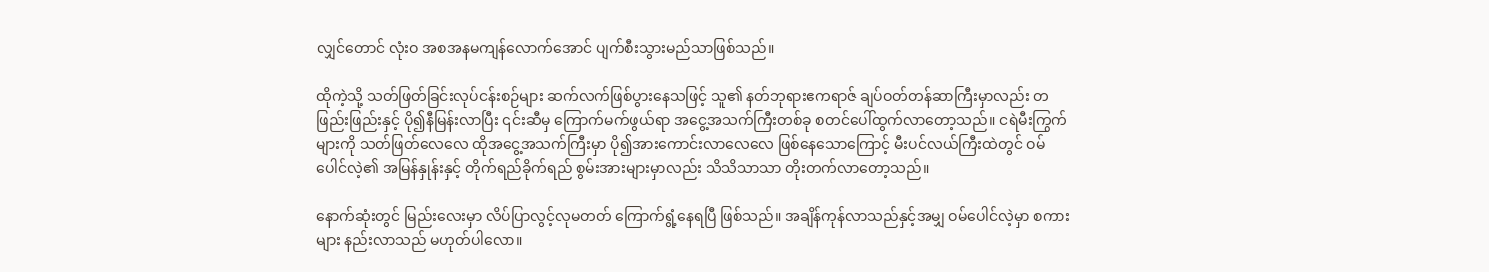လျှင်တောင် လုံးဝ အစအနမကျန်လောက်အောင် ပျက်စီးသွားမည်သာဖြစ်သည်။

ထိုကဲ့သို့ သတ်ဖြတ်ခြင်းလုပ်ငန်းစဉ်များ ဆက်လက်ဖြစ်ပွားနေသဖြင့် သူ၏ နတ်ဘုရားဧကရာဇ် ချပ်ဝတ်တန်ဆာကြီးမှာလည်း တဖြည်းဖြည်းနှင့် ပို၍နီမြန်းလာပြီး ၎င်းဆီမှ ကြောက်မက်ဖွယ်ရာ အငွေ့အသက်ကြီးတစ်ခု စတင်ပေါ်ထွက်လာတော့သည်။ ငရဲမီးကြွက်များကို သတ်ဖြတ်လေလေ ထိုအငွေ့အသက်ကြီးမှာ ပို၍အားကောင်းလာလေလေ ဖြစ်နေသောကြောင့် မီးပင်လယ်ကြီးထဲတွင် ဝမ်ပေါင်လဲ့၏ အမြန်နှုန်းနှင့် တိုက်ရည်ခိုက်ရည် စွမ်းအားများမှာလည်း သိသိသာသာ တိုးတက်လာတော့သည်။

နောက်ဆုံးတွင် မြည်းလေးမှာ လိပ်ပြာလွင့်လုမတတ် ကြောက်ရွံ့နေရပြီ ဖြစ်သည်။ အချိန်ကုန်လာသည်နှင့်အမျှ ဝမ်ပေါင်လဲ့မှာ စကားများ နည်းလာသည် မဟုတ်ပါလော။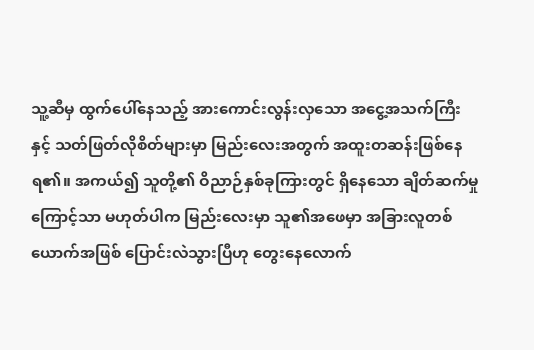သူ့ဆီမှ ထွက်ပေါ်နေသည့် အားကောင်းလွန်းလှသော အငွေ့အသက်ကြီးနှင့် သတ်ဖြတ်လိုစိတ်များမှာ မြည်းလေးအတွက် အထူးတဆန်းဖြစ်နေရ၏။ အကယ်၍ သူတို့၏ ဝိညာဉ်နှစ်ခုကြားတွင် ရှိနေသော ချိတ်ဆက်မှုကြောင့်သာ မဟုတ်ပါက မြည်းလေးမှာ သူ၏အဖေမှာ အခြားလူတစ်ယောက်အဖြစ် ပြောင်းလဲသွားပြီဟု တွေးနေလောက်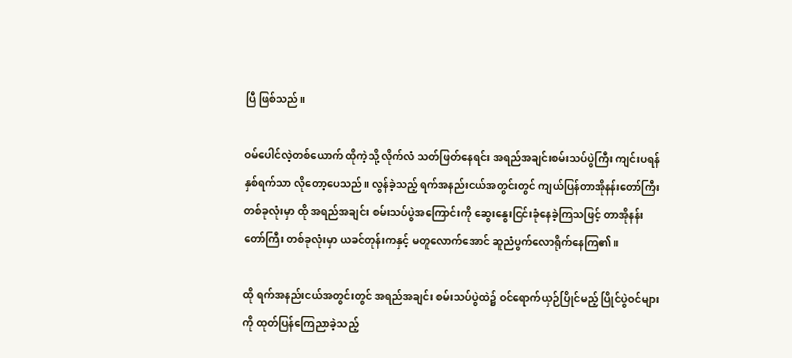ပြီ ဖြစ်သည်။

ဝမ်ပေါင်လဲ့တစ်ယောက် ထိုကဲ့သို့ လိုက်လံ သတ်ဖြတ်နေရင်း အရည်အချင်းစမ်းသပ်ပွဲကြီး ကျင်းပရန် နှစ်ရက်သာ လိုတော့ပေသည်။ လွန်ခဲ့သည့် ရက်အနည်းငယ်အတွင်းတွင် ကျယ်ပြန်တာအိုနန်းတော်ကြီး တစ်ခုလုံးမှာ ထို အရည်အချင်း စမ်းသပ်ပွဲအကြောင်းကို ဆွေးနွေးငြင်းခုံနေခဲ့ကြသဖြင့် တာအိုနန်းတော်ကြီး တစ်ခုလုံးမှာ ယခင်တုန်းကနှင့် မတူလောက်အောင် ဆူညံပွက်လောရိုက်နေကြ၏။

ထို ရက်အနည်းငယ်အတွင်းတွင် အရည်အချင်း စမ်းသပ်ပွဲထဲ၌ ဝင်ရောက်ယှဉ်ပြိုင်မည့် ပြိုင်ပွဲဝင်များကို ထုတ်ပြန်ကြေညာခဲ့သည့်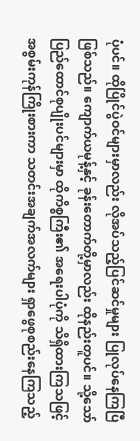ပုံပင်။ ထိုပြိုင်ပွဲဝင်များမှာလည်း လိုအပ်သည့်ပြင်ဆင်မှုများ ပြုလုပ်နေကြပြီဖြစ်သည်။ ကျောက်ယမုန့်နှင့် ခုန်းတောက်တို့မှာလည်း ထိုနည်းတူပင်။ သို့သော် ပြည်ထောင်စုပျိုးပင်များမှာ ထိုကိစ္စကြီး၏ အရေးပါပုံကို သိရှိထားကြသဖြင့် အစွမ်းကုန်ကြိုးစားကာ သတင်းအချက်အလက်များ ရှာဖွေစုစည်းနေကြသည့်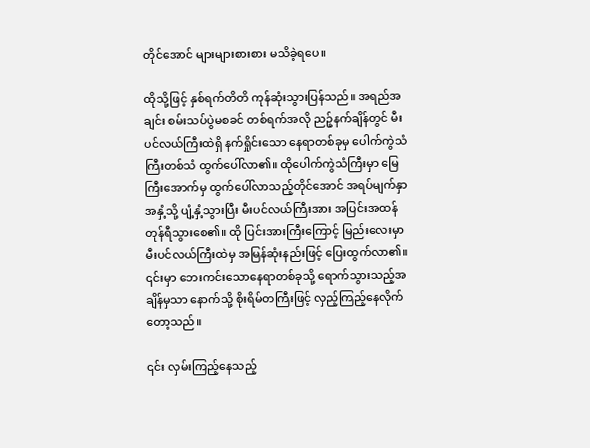တိုင်အောင် များများစားစား မသိခဲ့ရပေ။

ထိုသို့ဖြင့် နှစ်ရက်တိတိ ကုန်ဆုံးသွားပြန်သည်။ အရည်အချင်း စမ်းသပ်ပွဲမစခင် တစ်ရက်အလို ညဉ့်နက်ချိန်တွင် မီးပင်လယ်ကြီးထဲရှိ နက်ရှိုင်းသော နေရာတစ်ခုမှ ပေါက်ကွဲသံကြီးတစ်သံ ထွက်ပေါ်လာ၏။ ထိုပေါက်ကွဲသံကြီးမှာ မြေကြီးအောက်မှ ထွက်ပေါ်လာသည့်တိုင်အောင် အရပ်မျက်နှာအနှံ့သို့ ပျံ့နှံ့သွားပြီး မီးပင်လယ်ကြီးအား အပြင်းအထန် တုန်ရီသွားစေ၏။ ထို ပြင်းအားကြီးကြောင့် မြည်းလေးမှာ မီးပင်လယ်ကြီးထဲမှ အမြန်‌ဆုံးနည်းဖြင့် ပြေးထွက်လာ၏။ ၎င်းမှာ ဘေးကင်းသောနေရာတစ်ခုသို့ ရောက်သွားသည့်အချိန်မှသာ နောက်သို့ စိုးရိမ်တကြီးဖြင့် လှည့်ကြည့်နေလိုက်တော့သည်။

၎င်း လှမ်းကြည့်နေသည့်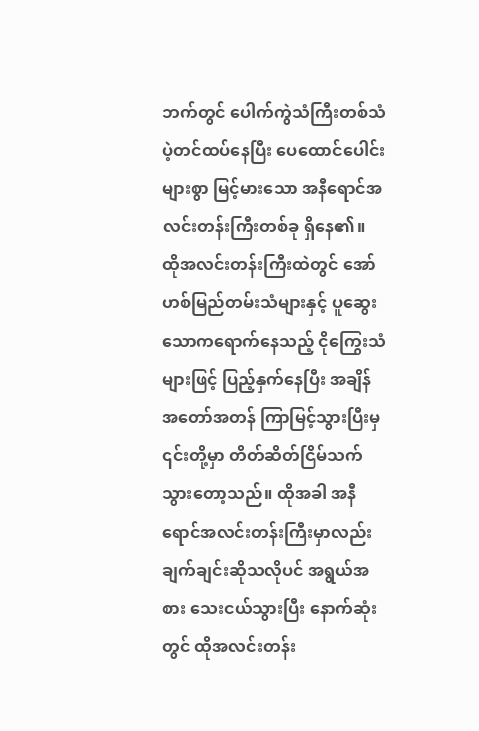ဘက်တွင် ပေါက်ကွဲသံကြီးတစ်သံ ပဲ့တင်ထပ်နေပြီး ပေထောင်ပေါင်းများစွာ မြင့်မားသော အနီရောင်အလင်းတန်းကြီးတစ်ခု ရှိနေ၏။ ထိုအလင်းတန်းကြီးထဲတွင် အော်ဟစ်မြည်တမ်းသံများနှင့် ပူဆွေးသောကရောက်နေသည့် ငိုကြွေးသံများဖြင့် ပြည့်နှက်နေပြီး အချိန်အတော်အတန် ကြာမြင့်သွားပြီးမှ ၎င်းတို့မှာ တိတ်ဆိတ်ငြိမ်သက်သွားတော့သည်။ ထိုအခါ အနီရောင်အလင်းတန်းကြီးမှာလည်း ချက်ချင်းဆိုသလိုပင် အရွယ်အစား သေးငယ်သွားပြီး နောက်ဆုံးတွင် ထိုအလင်းတန်း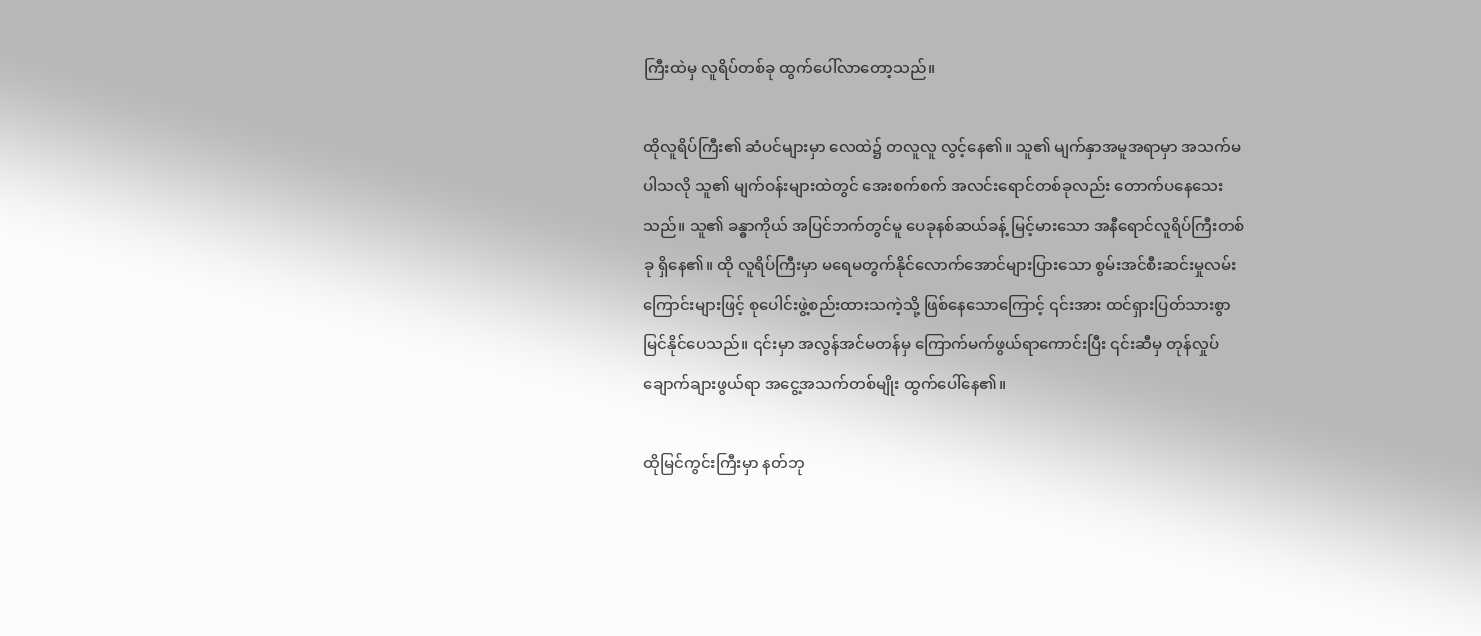ကြီးထဲမှ လူရိပ်တစ်ခု ထွက်ပေါ်လာတော့သည်။

ထိုလူရိပ်ကြီး၏ ဆံပင်များမှာ လေထဲ၌ တလူလူ လွင့်နေ၏။ သူ၏ မျက်နှာအမူအရာမှာ အသက်မပါသလို သူ၏ မျက်ဝန်းများထဲတွင် အေးစက်စက် အလင်းရောင်တစ်ခုလည်း တောက်ပနေသေးသည်။ သူ၏ ခန္ဓာကိုယ် အပြင်ဘက်တွင်မူ ပေခုနစ်ဆယ်ခန့် မြင့်မားသော အနီရောင်လူရိပ်ကြီးတစ်ခု ရှိနေ၏။ ထို လူရိပ်ကြီးမှာ မရေမတွက်နိုင်လောက်အောင်များပြားသော စွမ်းအင်စီးဆင်းမှုလမ်းကြောင်းများဖြင့် စုပေါင်းဖွဲ့စည်းထားသကဲ့သို့ ဖြစ်နေသောကြောင့် ၎င်းအား ထင်ရှားပြတ်သားစွာမြင်နိုင်ပေသည်။ ၎င်းမှာ အလွန်အင်မတန်မှ ကြောက်မက်ဖွယ်ရာကောင်းပြီး ၎င်းဆီမှ တုန်လှုပ်ချောက်ချားဖွယ်ရာ အငွေ့အသက်တစ်မျိုး ထွက်ပေါ်နေ၏။

ထိုမြင်ကွင်းကြီးမှာ နတ်ဘု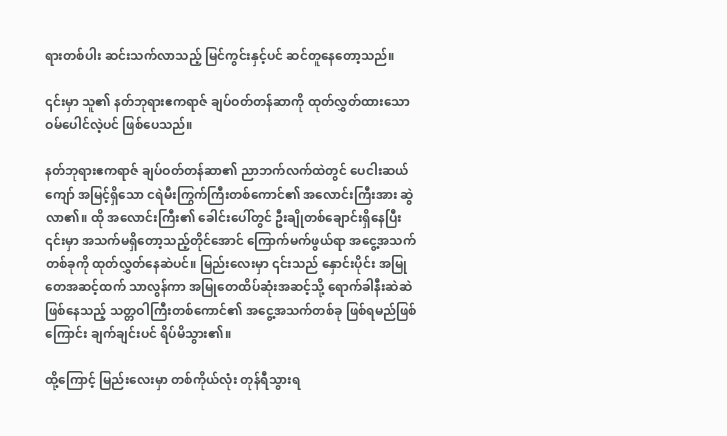ရားတစ်ပါး ဆင်းသက်လာသည့် မြင်ကွင်းနှင့်ပင် ဆင်တူနေတော့သည်။

၎င်းမှာ သူ၏ နတ်ဘုရားဧကရာဇ် ချပ်ဝတ်တန်ဆာကို ထုတ်လွှတ်ထားသော ဝမ်ပေါင်လဲ့ပင် ဖြစ်ပေသည်။

နတ်ဘုရားဧကရာဇ် ချပ်ဝတ်တန်ဆာ၏ ညာဘက်လက်ထဲတွင် ပေငါးဆယ်ကျော် အမြင့်ရှိသော ငရဲမီးကြွက်ကြီးတစ်ကောင်၏ အလောင်းကြီးအား ဆွဲလာ၏။ ထို အလောင်းကြီး၏ ခေါင်းပေါ်တွင် ဦးချိုတစ်ချောင်းရှိနေပြီး ၎င်းမှာ အသက်မရှိတော့သည့်တိုင်အောင် ကြောက်မက်ဖွယ်ရာ အငွေ့အသက်တစ်ခုကို ထုတ်လွှတ်နေဆဲပင်။ မြည်းလေးမှာ ၎င်းသည် နှောင်းပိုင်း အမြုတေအဆင့်ထက် သာလွန်ကာ အမြုတေထိပ်ဆုံးအဆင့်သို့ ရောက်ခါနီးဆဲဆဲ ဖြစ်နေသည့် သတ္တဝါကြီးတစ်ကောင်၏ အငွေ့အသက်တစ်ခု ဖြစ်ရမည်ဖြစ်ကြောင်း ချက်ချင်းပင် ရိပ်မိသွား၏။

ထို့ကြောင့် မြည်းလေးမှာ တစ်ကိုယ်လုံး တုန်ရီသွားရ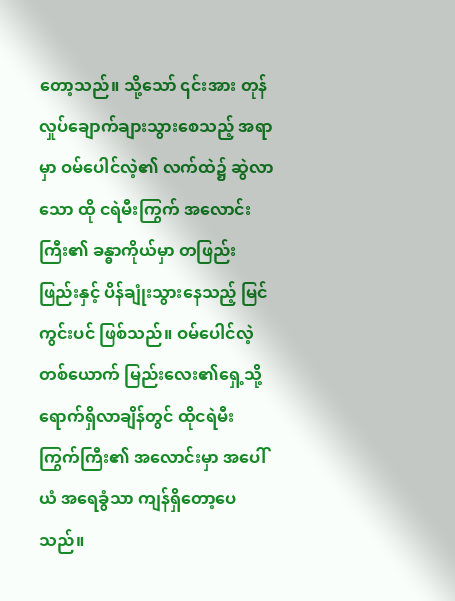တော့သည်။ သို့သော် ၎င်းအား တုန်လှုပ်ချောက်ချားသွားစေသည့် အရာမှာ ဝမ်ပေါင်လဲ့၏ လက်ထဲ၌ ဆွဲလာသော ထို ငရဲမီးကြွက် အလောင်းကြီး၏ ခန္ဓာကိုယ်မှာ တဖြည်းဖြည်းနှင့် ပိန်ချုံးသွားနေသည့် မြင်ကွင်းပင် ဖြစ်သည်။ ဝမ်ပေါင်လဲ့တစ်ယောက် မြည်းလေး၏ရှေ့သို့ ရောက်ရှိလာချိန်တွင် ထိုငရဲမီးကြွက်ကြီး၏ အလောင်းမှာ အပေါ်ယံ အရေခွံသာ ကျန်ရှိတော့ပေသည်။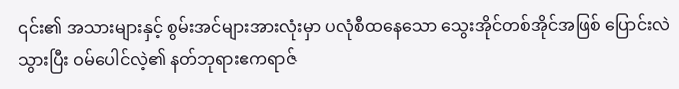၎င်း၏ အသားများနှင့် စွမ်းအင်များအားလုံးမှာ ပလုံစီထနေသော သွေးအိုင်တစ်အိုင်အဖြစ် ပြောင်းလဲသွားပြီး ဝမ်ပေါင်လဲ့၏ နတ်ဘုရားဧကရာဇ်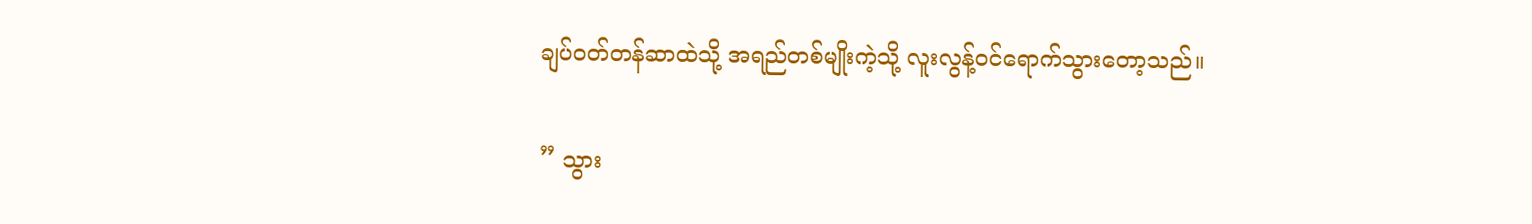ချပ်ဝတ်တန်ဆာထဲသို့ အရည်တစ်မျိုးကဲ့သို့ လူးလွန့်ဝင်ရောက်သွားတော့သည်။

” သွား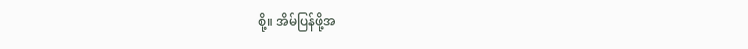စို့။ အိမ်ပြန်ဖို့အ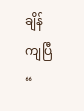ချိန်ကျပြီ “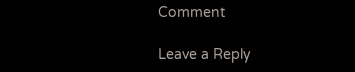Comment

Leave a Reply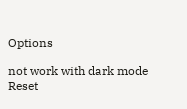Options

not work with dark mode
Reset